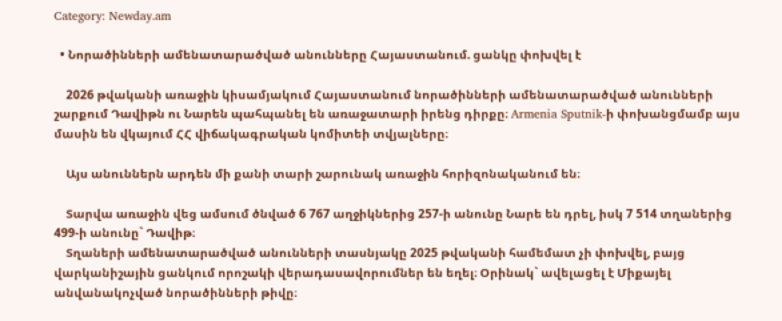Category: Newday.am

  • Նորածինների ամենատարածված անունները Հայաստանում. ցանկը փոխվել է

    2026 թվականի առաջին կիսամյակում Հայաստանում նորածինների ամենատարածված անունների շարքում Դավիթն ու Նարեն պահպանել են առաջատարի իրենց դիրքը։ Armenia Sputnik-ի փոխանցմամբ այս մասին են վկայում ՀՀ վիճակագրական կոմիտեի տվյալները։

    Այս անուններն արդեն մի քանի տարի շարունակ առաջին հորիզոնականում են։

    Տարվա առաջին վեց ամսում ծնված 6 767 աղջիկներից 257-ի անունը Նարե են դրել, իսկ 7 514 տղաներից 499-ի անունը` Դավիթ։
    Տղաների ամենատարածված անունների տասնյակը 2025 թվականի համեմատ չի փոխվել, բայց վարկանիշային ցանկում որոշակի վերադասավորումներ են եղել։ Օրինակ` ավելացել է Միքայել անվանակոչված նորածինների թիվը։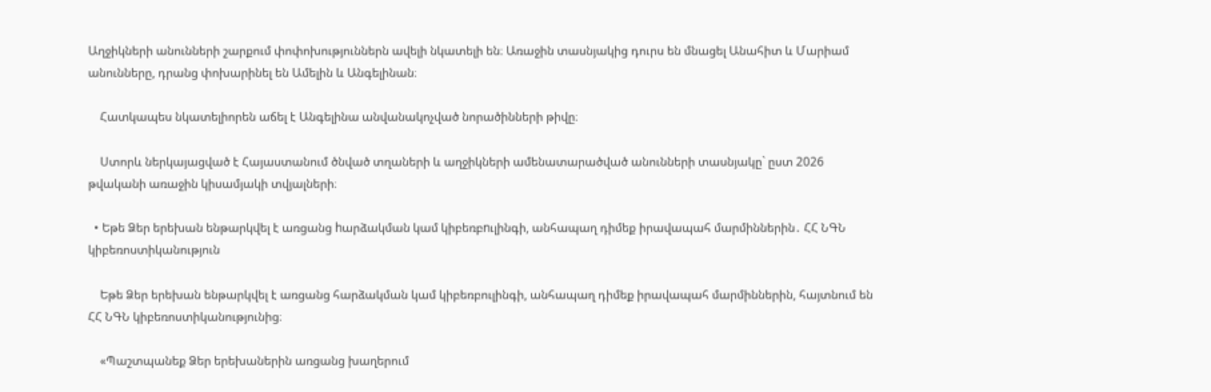Աղջիկների անունների շարքում փոփոխություններն ավելի նկատելի են։ Առաջին տասնյակից դուրս են մնացել Անահիտ և Մարիամ անունները, դրանց փոխարինել են Ամելին և Անգելինան։

    Հատկապես նկատելիորեն աճել է Անգելինա անվանակոչված նորածինների թիվը։

    Ստորև ներկայացված է Հայաստանում ծնված տղաների և աղջիկների ամենատարածված անունների տասնյակը` ըստ 2026 թվականի առաջին կիսամյակի տվյալների։

  • Եթե Ձեր երեխան ենթարկվել է առցանց hարձակման կամ կիբեռբnւլինգի, անհապաղ դիմեք իրավապահ մարմիններին․ ՀՀ ՆԳՆ կիբեռոստիկանություն

    Եթե Ձեր երեխան ենթարկվել է առցանց հարձակման կամ կիբեռբուլինգի, անհապաղ դիմեք իրավապահ մարմիններին, հայտնում են ՀՀ ՆԳՆ կիբեռոստիկանությունից։

    «Պաշտպանեք Ձեր երեխաներին առցանց խաղերում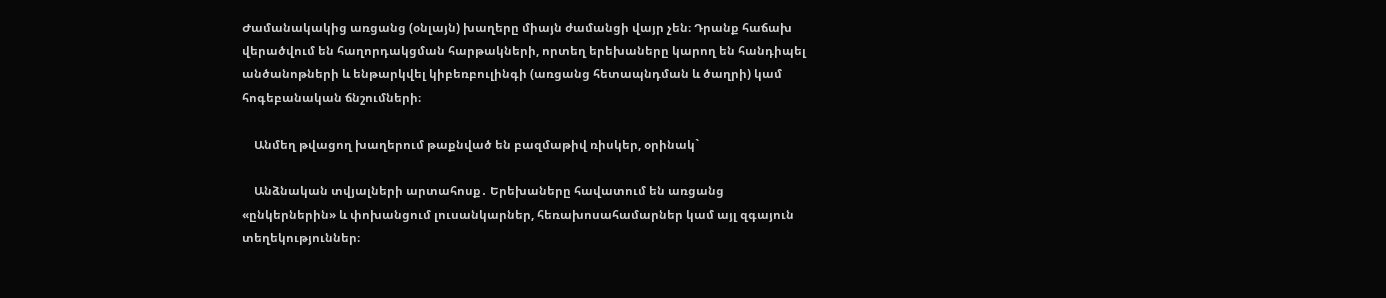Ժամանակակից առցանց (օնլայն) խաղերը միայն ժամանցի վայր չեն։ Դրանք հաճախ վերածվում են հաղորդակցման հարթակների, որտեղ երեխաները կարող են հանդիպել անծանոթների և ենթարկվել կիբեռբուլինգի (առցանց հետապնդման և ծաղրի) կամ հոգեբանական ճնշումների։

    Անմեղ թվացող խաղերում թաքնված են բազմաթիվ ռիսկեր, օրինակ`

    Անձնական տվյալների արտահոսք․ Երեխաները հավատում են առցանց «ընկերներին» և փոխանցում լուսանկարներ, հեռախոսահամարներ կամ այլ զգայուն տեղեկություններ։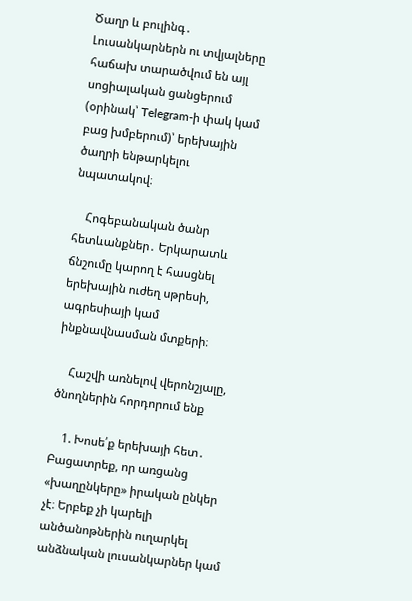Ծաղր և բուլինգ․ Լուսանկարներն ու տվյալները հաճախ տարածվում են այլ սոցիալական ցանցերում (օրինակ՝ Telegram-ի փակ կամ բաց խմբերում)՝ երեխային ծաղրի ենթարկելու նպատակով։

    Հոգեբանական ծանր հետևանքներ․ Երկարատև ճնշումը կարող է հասցնել երեխային ուժեղ սթրեսի, ագրեսիայի կամ ինքնավնասման մտքերի։

    Հաշվի առնելով վերոնշյալը, ծնողներին հորդորում ենք

    1. Խոսե՛ք երեխայի հետ․ Բացատրեք, որ առցանց «խաղընկերը» իրական ընկեր չէ։ Երբեք չի կարելի անծանոթներին ուղարկել անձնական լուսանկարներ կամ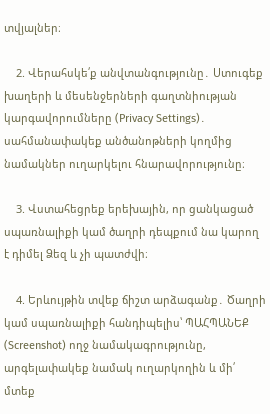տվյալներ։

    2. Վերահսկե՛ք անվտանգությունը․ Ստուգեք խաղերի և մեսենջերների գաղտնիության կարգավորումները (Privacy Settings)․ սահմանափակեք անծանոթների կողմից նամակներ ուղարկելու հնարավորությունը։

    3. Վստահեցրեք երեխային, որ ցանկացած սպառնալիքի կամ ծաղրի դեպքում նա կարող է դիմել Ձեզ և չի պատժվի։

    4. Երևույթին տվեք ճիշտ արձագանք․ Ծաղրի կամ սպառնալիքի հանդիպելիս՝ ՊԱՀՊԱՆԵՔ (Screenshot) ողջ նամակագրությունը, արգելափակեք նամակ ուղարկողին և մի՛ մտեք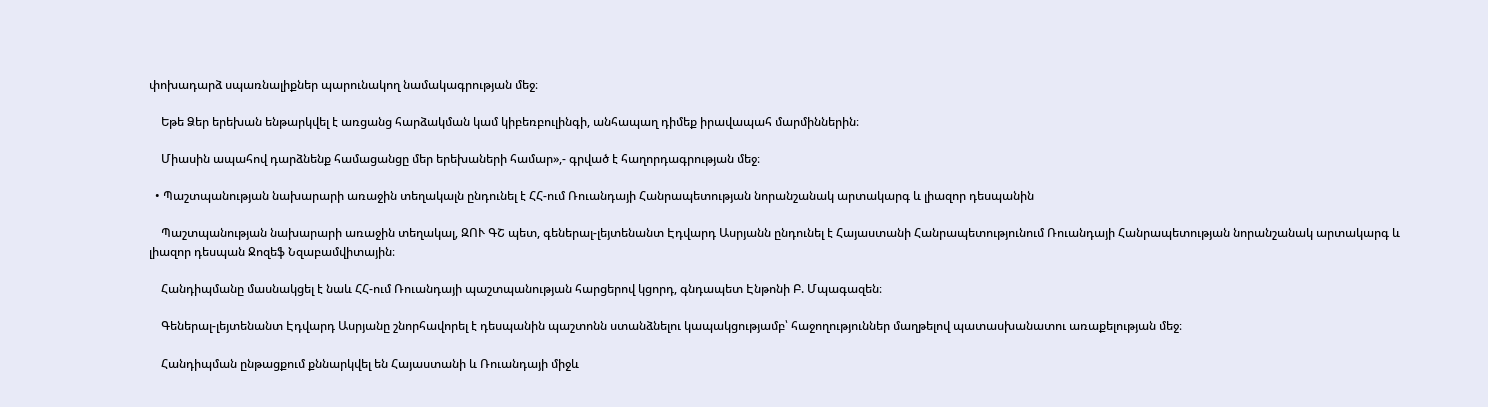փոխադարձ սպառնալիքներ պարունակող նամակագրության մեջ։

    Եթե Ձեր երեխան ենթարկվել է առցանց հարձակման կամ կիբեռբուլինգի, անհապաղ դիմեք իրավապահ մարմիններին։

    Միասին ապահով դարձնենք համացանցը մեր երեխաների համար»,- գրված է հաղորդագրության մեջ։

  • Պաշտպանության նախարարի առաջին տեղակալն ընդունել է ՀՀ-ում Ռուանդայի Հանրապետության նորանշանակ արտակարգ և լիազոր դեսպանին

    Պաշտպանության նախարարի առաջին տեղակալ, ԶՈՒ ԳՇ պետ, գեներալ-լեյտենանտ Էդվարդ Ասրյանն ընդունել է Հայաստանի Հանրապետությունում Ռուանդայի Հանրապետության նորանշանակ արտակարգ և լիազոր դեսպան Ջոզեֆ Նզաբամվիտային։

    Հանդիպմանը մասնակցել է նաև ՀՀ-ում Ռուանդայի պաշտպանության հարցերով կցորդ, գնդապետ Էնթոնի Բ. Մպագազեն։

    Գեներալ-լեյտենանտ Էդվարդ Ասրյանը շնորհավորել է դեսպանին պաշտոնն ստանձնելու կապակցությամբ՝ հաջողություններ մաղթելով պատասխանատու առաքելության մեջ։

    Հանդիպման ընթացքում քննարկվել են Հայաստանի և Ռուանդայի միջև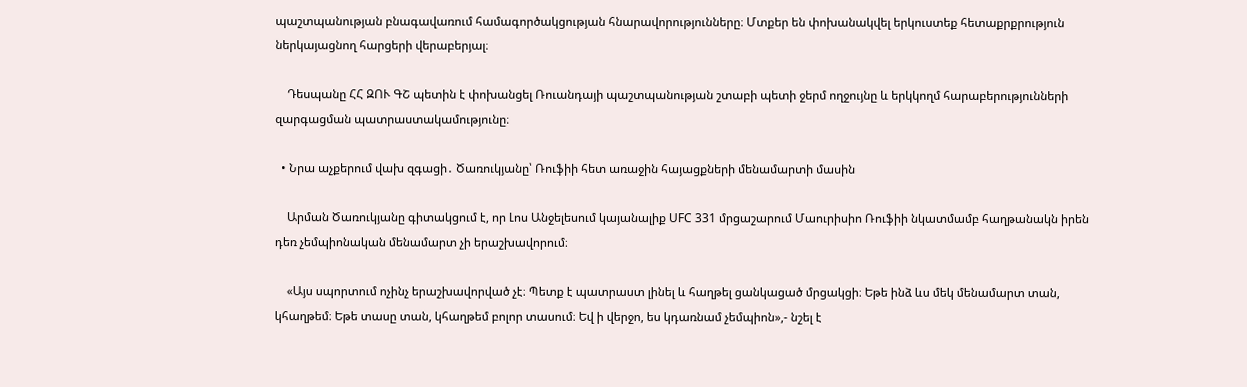պաշտպանության բնագավառում համագործակցության հնարավորությունները։ Մտքեր են փոխանակվել երկուստեք հետաքրքրություն ներկայացնող հարցերի վերաբերյալ։

    Դեսպանը ՀՀ ԶՈՒ ԳՇ պետին է փոխանցել Ռուանդայի պաշտպանության շտաբի պետի ջերմ ողջույնը և երկկողմ հարաբերությունների զարգացման պատրաստակամությունը։

  • Նրա աչքերում վախ զգացի․ Ծառուկյանը՝ Ռուֆիի հետ առաջին հայացքների մենամարտի մասին

    Արման Ծառուկյանը գիտակցում է, որ Լոս Անջելեսում կայանալիք UFC 331 մրցաշարում Մաուրիսիո Ռուֆիի նկատմամբ հաղթանակն իրեն դեռ չեմպիոնական մենամարտ չի երաշխավորում։

    «Այս սպորտում ոչինչ երաշխավորված չէ։ Պետք է պատրաստ լինել և հաղթել ցանկացած մրցակցի։ Եթե ինձ ևս մեկ մենամարտ տան, կհաղթեմ։ Եթե տասը տան, կհաղթեմ բոլոր տասում։ Եվ ի վերջո, ես կդառնամ չեմպիոն»,- նշել է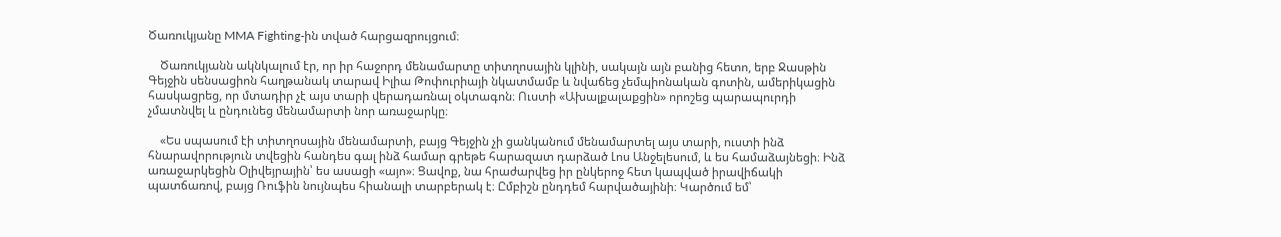Ծառուկյանը MMA Fighting-ին տված հարցազրույցում։

    Ծառուկյանն ակնկալում էր, որ իր հաջորդ մենամարտը տիտղոսային կլինի, սակայն այն բանից հետո, երբ Ջասթին Գեյջին սենսացիոն հաղթանակ տարավ Իլիա Թոփուրիայի նկատմամբ և նվաճեց չեմպիոնական գոտին, ամերիկացին հասկացրեց, որ մտադիր չէ այս տարի վերադառնալ օկտագոն։ Ուստի «Ախալքալաքցին» որոշեց պարապուրդի չմատնվել և ընդունեց մենամարտի նոր առաջարկը։

    «Ես սպասում էի տիտղոսային մենամարտի, բայց Գեյջին չի ցանկանում մենամարտել այս տարի, ուստի ինձ հնարավորություն տվեցին հանդես գալ ինձ համար գրեթե հարազատ դարձած Լոս Անջելեսում, և ես համաձայնեցի։ Ինձ առաջարկեցին Օլիվեյրային՝ ես ասացի «այո»։ Ցավոք, նա հրաժարվեց իր ընկերոջ հետ կապված իրավիճակի պատճառով, բայց Ռուֆին նույնպես հիանալի տարբերակ է։ Ըմբիշն ընդդեմ հարվածայինի։ Կարծում եմ՝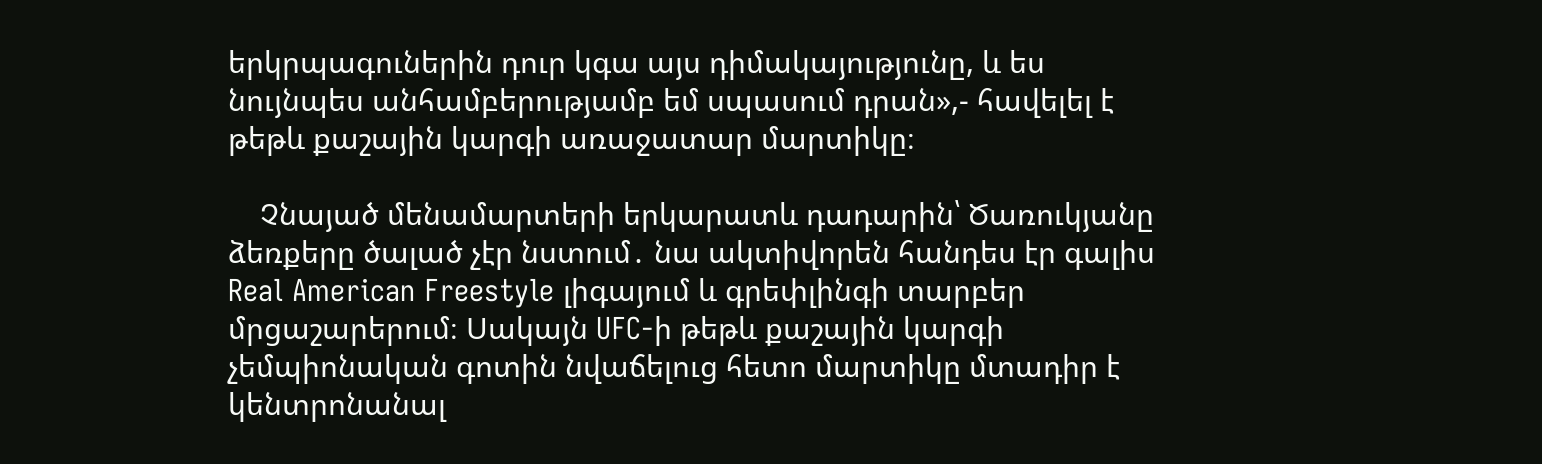երկրպագուներին դուր կգա այս դիմակայությունը, և ես նույնպես անհամբերությամբ եմ սպասում դրան»,- հավելել է թեթև քաշային կարգի առաջատար մարտիկը։

    Չնայած մենամարտերի երկարատև դադարին՝ Ծառուկյանը ձեռքերը ծալած չէր նստում․ նա ակտիվորեն հանդես էր գալիս Real American Freestyle լիգայում և գրեփլինգի տարբեր մրցաշարերում։ Սակայն UFC-ի թեթև քաշային կարգի չեմպիոնական գոտին նվաճելուց հետո մարտիկը մտադիր է կենտրոնանալ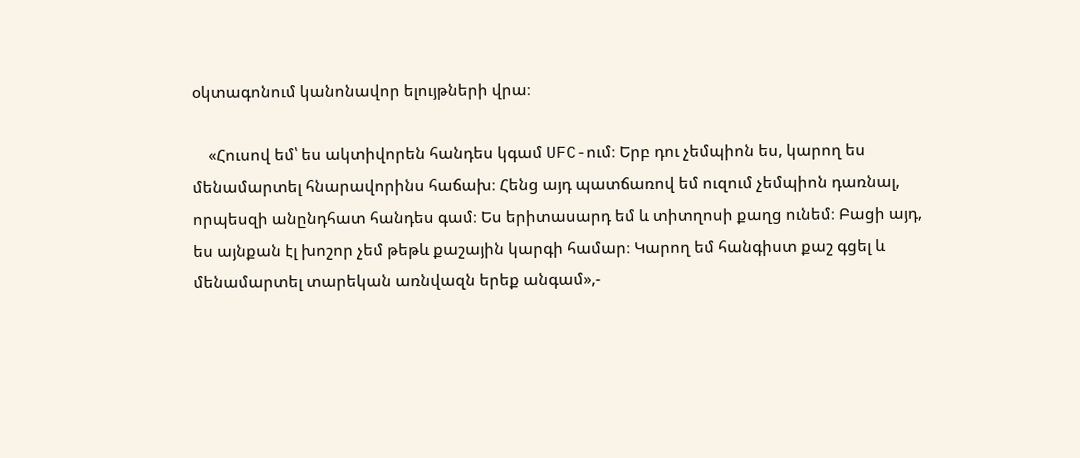օկտագոնում կանոնավոր ելույթների վրա։

    «Հուսով եմ՝ ես ակտիվորեն հանդես կգամ UFC-ում։ Երբ դու չեմպիոն ես, կարող ես մենամարտել հնարավորինս հաճախ։ Հենց այդ պատճառով եմ ուզում չեմպիոն դառնալ, որպեսզի անընդհատ հանդես գամ։ Ես երիտասարդ եմ և տիտղոսի քաղց ունեմ։ Բացի այդ, ես այնքան էլ խոշոր չեմ թեթև քաշային կարգի համար։ Կարող եմ հանգիստ քաշ գցել և մենամարտել տարեկան առնվազն երեք անգամ»,-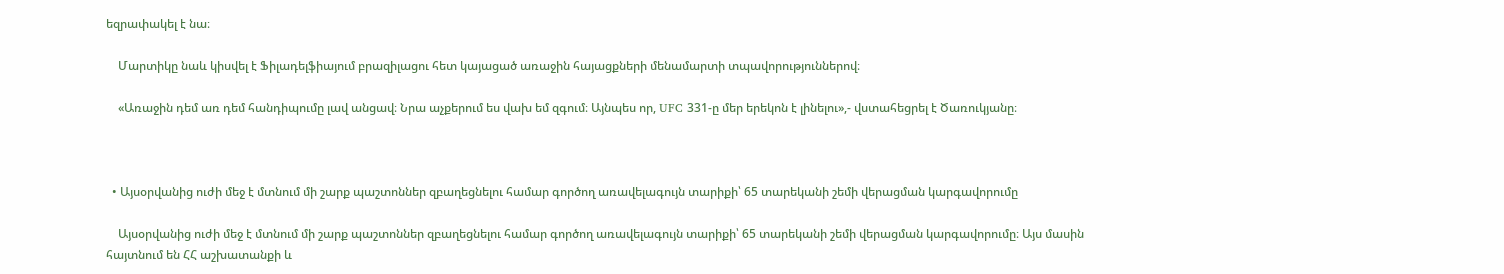եզրափակել է նա։

    Մարտիկը նաև կիսվել է Ֆիլադելֆիայում բրազիլացու հետ կայացած առաջին հայացքների մենամարտի տպավորություններով։

    «Առաջին դեմ առ դեմ հանդիպումը լավ անցավ։ Նրա աչքերում ես վախ եմ զգում։ Այնպես որ, UFC 331-ը մեր երեկոն է լինելու»,- վստահեցրել է Ծառուկյանը։



  • Այսօրվանից ուժի մեջ է մտնում մի շարք պաշտոններ զբաղեցնելու համար գործող առավելագույն տարիքի՝ 65 տարեկանի շեմի վերացման կարգավորումը

    Այսօրվանից ուժի մեջ է մտնում մի շարք պաշտոններ զբաղեցնելու համար գործող առավելագույն տարիքի՝ 65 տարեկանի շեմի վերացման կարգավորումը։ Այս մասին հայտնում են ՀՀ աշխատանքի և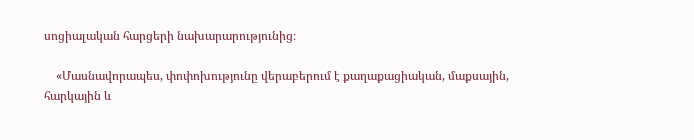սոցիալական հարցերի նախարարությունից։

    «Մասնավորապես, փոփոխությունը վերաբերում է քաղաքացիական, մաքսային, հարկային և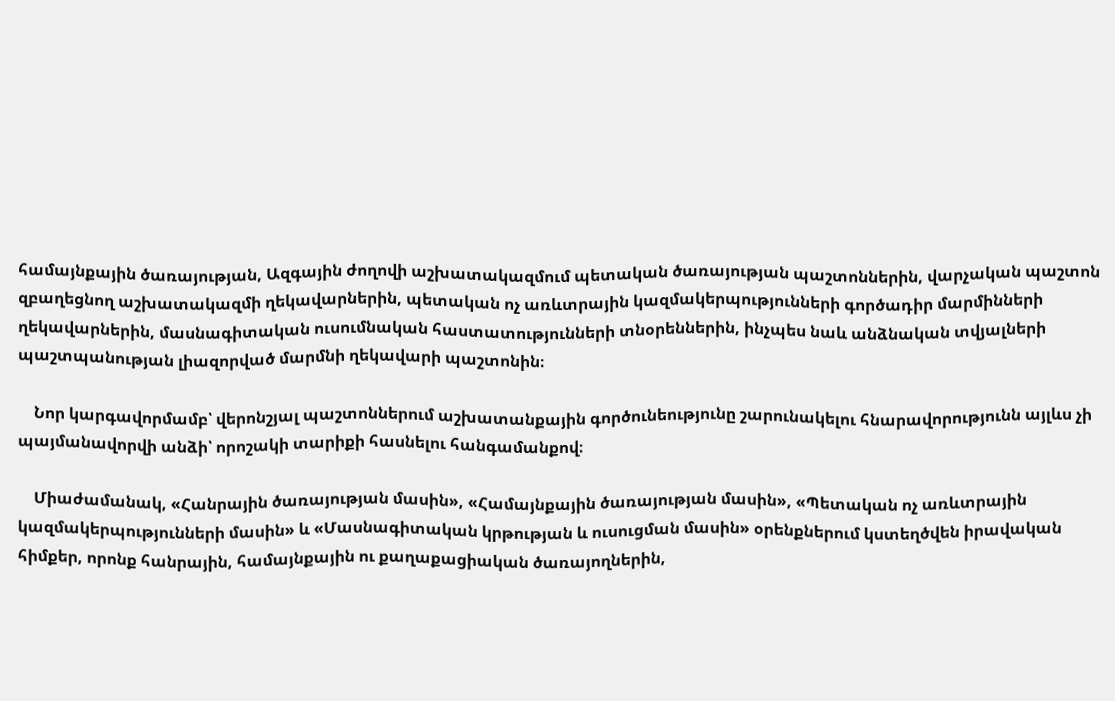համայնքային ծառայության, Ազգային ժողովի աշխատակազմում պետական ծառայության պաշտոններին, վարչական պաշտոն զբաղեցնող աշխատակազմի ղեկավարներին, պետական ոչ առևտրային կազմակերպությունների գործադիր մարմինների ղեկավարներին, մասնագիտական ուսումնական հաստատությունների տնօրեններին, ինչպես նաև անձնական տվյալների պաշտպանության լիազորված մարմնի ղեկավարի պաշտոնին։

    Նոր կարգավորմամբ՝ վերոնշյալ պաշտոններում աշխատանքային գործունեությունը շարունակելու հնարավորությունն այլևս չի պայմանավորվի անձի՝ որոշակի տարիքի հասնելու հանգամանքով։

    Միաժամանակ, «Հանրային ծառայության մասին», «Համայնքային ծառայության մասին», «Պետական ոչ առևտրային կազմակերպությունների մասին» և «Մասնագիտական կրթության և ուսուցման մասին» օրենքներում կստեղծվեն իրավական հիմքեր, որոնք հանրային, համայնքային ու քաղաքացիական ծառայողներին,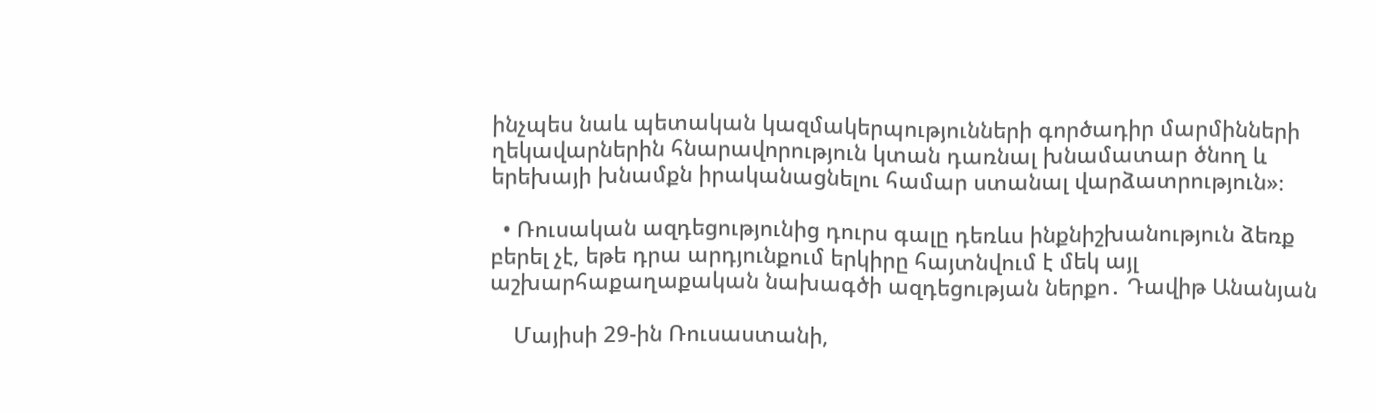ինչպես նաև պետական կազմակերպությունների գործադիր մարմինների ղեկավարներին հնարավորություն կտան դառնալ խնամատար ծնող և երեխայի խնամքն իրականացնելու համար ստանալ վարձատրություն»։

  • Ռուսական ազդեցությունից դուրս գալը դեռևս ինքնիշխանություն ձեռք բերել չէ, եթե դրա արդյունքում երկիրը հայտնվում է մեկ այլ աշխարհաքաղաքական նախագծի ազդեցության ներքո․ Դավիթ Անանյան

    Մայիսի 29-ին Ռուսաստանի,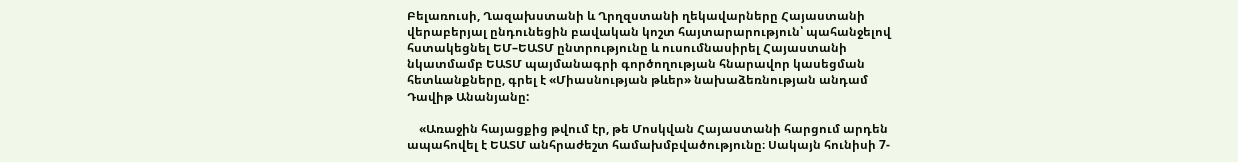Բելառուսի, Ղազախստանի և Ղրղզստանի ղեկավարները Հայաստանի վերաբերյալ ընդունեցին բավական կոշտ հայտարարություն՝ պահանջելով հստակեցնել ԵՄ–ԵԱՏՄ ընտրությունը և ուսումնասիրել Հայաստանի նկատմամբ ԵԱՏՄ պայմանագրի գործողության հնարավոր կասեցման հետևանքները, գրել է «Միասնության թևեր» նախաձեռնության անդամ Դավիթ Անանյանը:

    «Առաջին հայացքից թվում էր, թե Մոսկվան Հայաստանի հարցում արդեն ապահովել է ԵԱՏՄ անհրաժեշտ համախմբվածությունը։ Սակայն հունիսի 7-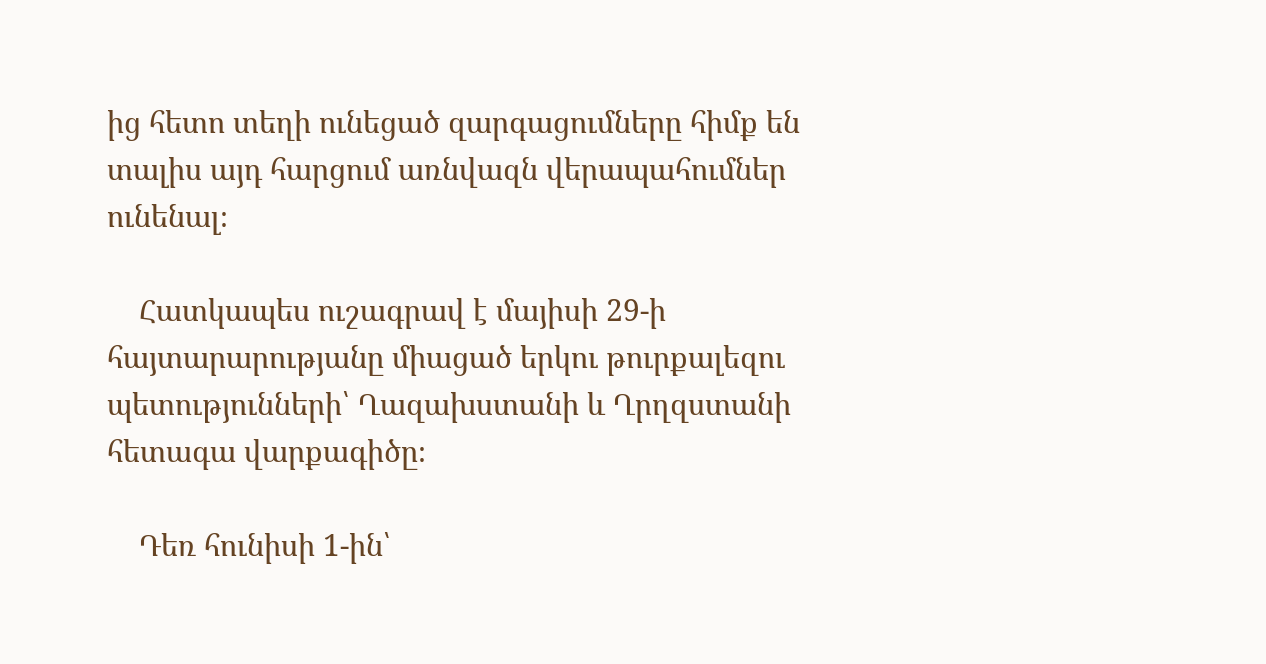ից հետո տեղի ունեցած զարգացումները հիմք են տալիս այդ հարցում առնվազն վերապահումներ ունենալ։

    Հատկապես ուշագրավ է մայիսի 29-ի հայտարարությանը միացած երկու թուրքալեզու պետությունների՝ Ղազախստանի և Ղրղզստանի հետագա վարքագիծը։

    Դեռ հունիսի 1-ին՝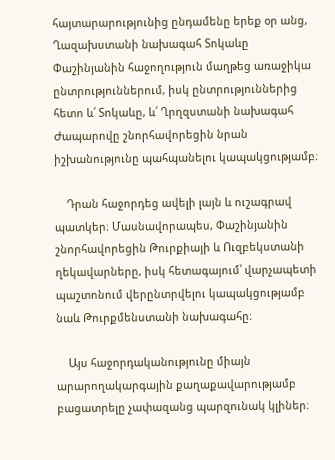հայտարարությունից ընդամենը երեք օր անց, Ղազախստանի նախագահ Տոկաևը Փաշինյանին հաջողություն մաղթեց առաջիկա ընտրություններում, իսկ ընտրություններից հետո և՛ Տոկաևը, և՛ Ղրղզստանի նախագահ Ժապարովը շնորհավորեցին նրան իշխանությունը պահպանելու կապակցությամբ։

    Դրան հաջորդեց ավելի լայն և ուշագրավ պատկեր։ Մասնավորապես, Փաշինյանին շնորհավորեցին Թուրքիայի և Ուզբեկստանի ղեկավարները, իսկ հետագայում՝ վարչապետի պաշտոնում վերընտրվելու կապակցությամբ նաև Թուրքմենստանի նախագահը։

    Այս հաջորդականությունը միայն արարողակարգային քաղաքավարությամբ բացատրելը չափազանց պարզունակ կլիներ։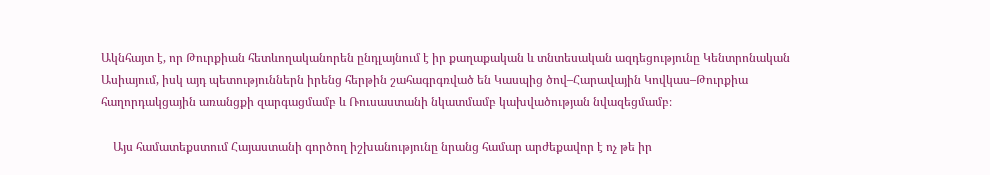Ակնհայտ է, որ Թուրքիան հետևողականորեն ընդլայնում է իր քաղաքական և տնտեսական ազդեցությունը Կենտրոնական Ասիայում, իսկ այդ պետություններն իրենց հերթին շահագրգռված են Կասպից ծով–Հարավային Կովկաս–Թուրքիա հաղորդակցային առանցքի զարգացմամբ և Ռուսաստանի նկատմամբ կախվածության նվազեցմամբ։

    Այս համատեքստում Հայաստանի գործող իշխանությունը նրանց համար արժեքավոր է ոչ թե իր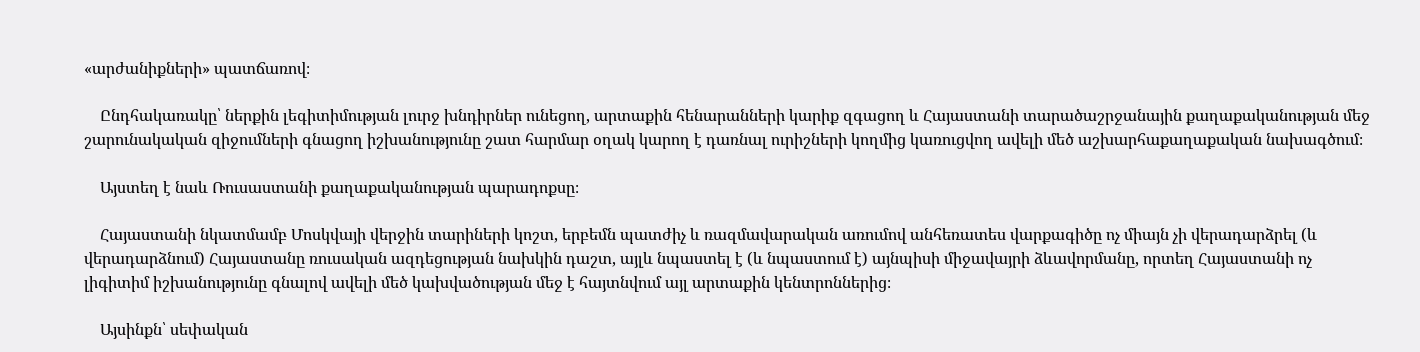«արժանիքների» պատճառով։

    Ընդհակառակը՝ ներքին լեգիտիմության լուրջ խնդիրներ ունեցող, արտաքին հենարանների կարիք զգացող և Հայաստանի տարածաշրջանային քաղաքականության մեջ շարունակական զիջումների գնացող իշխանությունը շատ հարմար օղակ կարող է դառնալ ուրիշների կողմից կառուցվող ավելի մեծ աշխարհաքաղաքական նախագծում։

    Այստեղ է նաև Ռուսաստանի քաղաքականության պարադոքսը։

    Հայաստանի նկատմամբ Մոսկվայի վերջին տարիների կոշտ, երբեմն պատժիչ և ռազմավարական առումով անհեռատես վարքագիծը ոչ միայն չի վերադարձրել (և վերադարձնում) Հայաստանը ռուսական ազդեցության նախկին դաշտ, այլև նպաստել է (և նպաստում է) այնպիսի միջավայրի ձևավորմանը, որտեղ Հայաստանի ոչ լիգիտիմ իշխանությունը գնալով ավելի մեծ կախվածության մեջ է հայտնվում այլ արտաքին կենտրոններից։

    Այսինքն՝ սեփական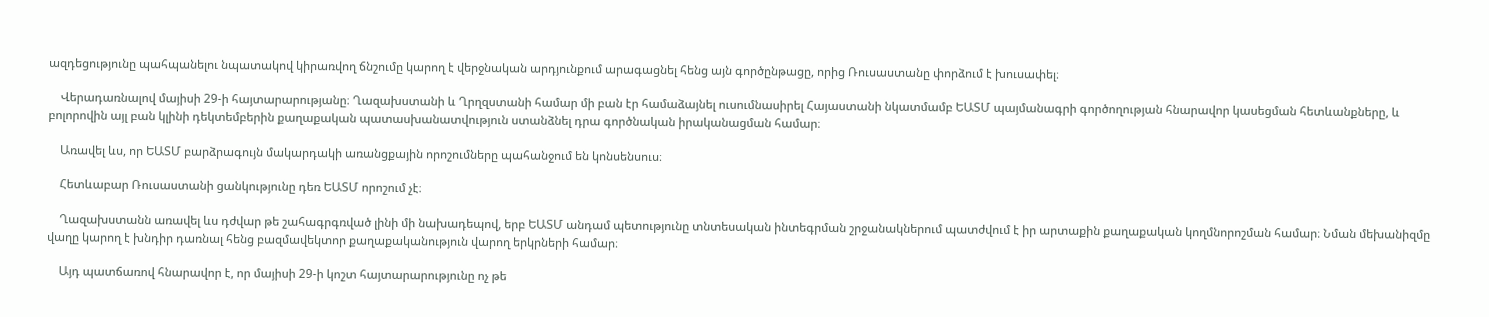ազդեցությունը պահպանելու նպատակով կիրառվող ճնշումը կարող է վերջնական արդյունքում արագացնել հենց այն գործընթացը, որից Ռուսաստանը փորձում է խուսափել։

    Վերադառնալով մայիսի 29-ի հայտարարությանը։ Ղազախստանի և Ղրղզստանի համար մի բան էր համաձայնել ուսումնասիրել Հայաստանի նկատմամբ ԵԱՏՄ պայմանագրի գործողության հնարավոր կասեցման հետևանքները, և բոլորովին այլ բան կլինի դեկտեմբերին քաղաքական պատասխանատվություն ստանձնել դրա գործնական իրականացման համար։

    Առավել ևս, որ ԵԱՏՄ բարձրագույն մակարդակի առանցքային որոշումները պահանջում են կոնսենսուս։

    Հետևաբար Ռուսաստանի ցանկությունը դեռ ԵԱՏՄ որոշում չէ։

    Ղազախստանն առավել ևս դժվար թե շահագրգռված լինի մի նախադեպով, երբ ԵԱՏՄ անդամ պետությունը տնտեսական ինտեգրման շրջանակներում պատժվում է իր արտաքին քաղաքական կողմնորոշման համար։ Նման մեխանիզմը վաղը կարող է խնդիր դառնալ հենց բազմավեկտոր քաղաքականություն վարող երկրների համար։

    Այդ պատճառով հնարավոր է, որ մայիսի 29-ի կոշտ հայտարարությունը ոչ թե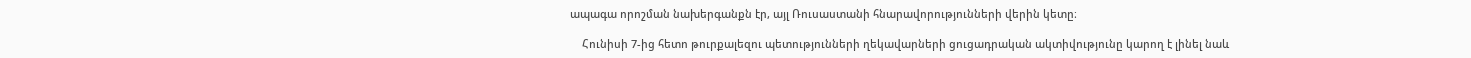ապագա որոշման նախերգանքն էր, այլ Ռուսաստանի հնարավորությունների վերին կետը։

    Հունիսի 7-ից հետո թուրքալեզու պետությունների ղեկավարների ցուցադրական ակտիվությունը կարող է լինել նաև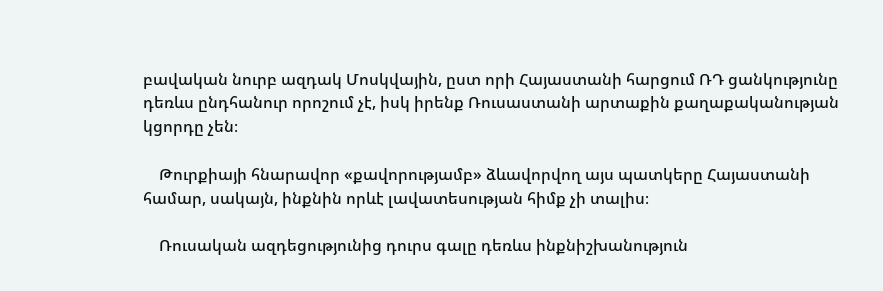բավական նուրբ ազդակ Մոսկվային, ըստ որի Հայաստանի հարցում ՌԴ ցանկությունը դեռևս ընդհանուր որոշում չէ, իսկ իրենք Ռուսաստանի արտաքին քաղաքականության կցորդը չեն։

    Թուրքիայի հնարավոր «քավորությամբ» ձևավորվող այս պատկերը Հայաստանի համար, սակայն, ինքնին որևէ լավատեսության հիմք չի տալիս։

    Ռուսական ազդեցությունից դուրս գալը դեռևս ինքնիշխանություն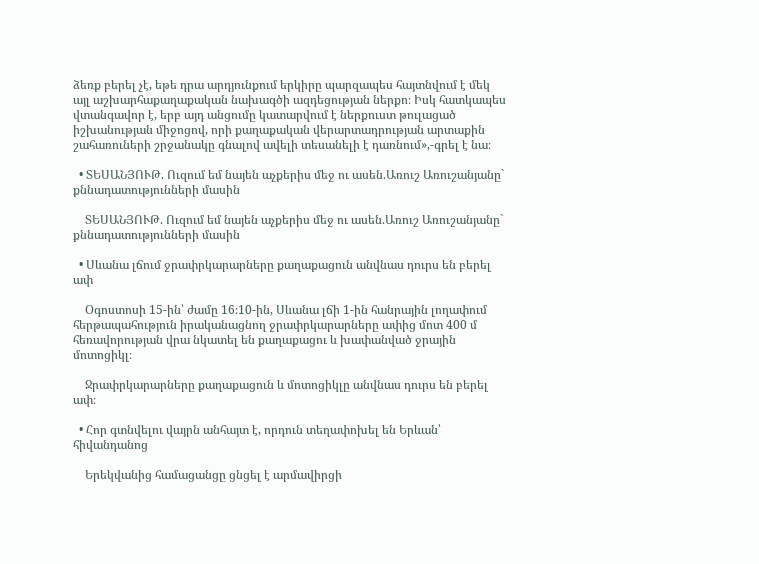ձեռք բերել չէ, եթե դրա արդյունքում երկիրը պարզապես հայտնվում է մեկ այլ աշխարհաքաղաքական նախագծի ազդեցության ներքո։ Իսկ հատկապես վտանգավոր է, երբ այդ անցումը կատարվում է ներքուստ թուլացած իշխանության միջոցով, որի քաղաքական վերարտադրության արտաքին շահառուների շրջանակը գնալով ավելի տեսանելի է դառնում»,-գրել է նա։

  • ՏԵՍԱՆՅՈՒԹ. Ուզում եմ նայեն աչքերիս մեջ ու ասեն.Առուշ Առուշանյանը` քննադատությունների մասին

    ՏԵՍԱՆՅՈՒԹ. Ուզում եմ նայեն աչքերիս մեջ ու ասեն.Առուշ Առուշանյանը` քննադատությունների մասին

  • Սևանա լճում ջրափրկարարները քաղաքացուն անվնաս դուրս են բերել ափ

    Օգոստոսի 15-ին՝ ժամը 16։10-ին, Սևանա լճի 1-ին հանրային լողափում հերթապահություն իրականացնող ջրափրկարարները ափից մոտ 400 մ հեռավորության վրա նկատել են քաղաքացու և խափանված ջրային մոտոցիկլ։

    Ջրափրկարարները քաղաքացուն և մոտոցիկլը անվնաս դուրս են բերել ափ։

  • Հոր գտնվելու վայրն անհայտ է, որդուն տեղափոխել են Երևան՝ հիվանդանոց

    Երեկվանից համացանցը ցնցել է արմավիրցի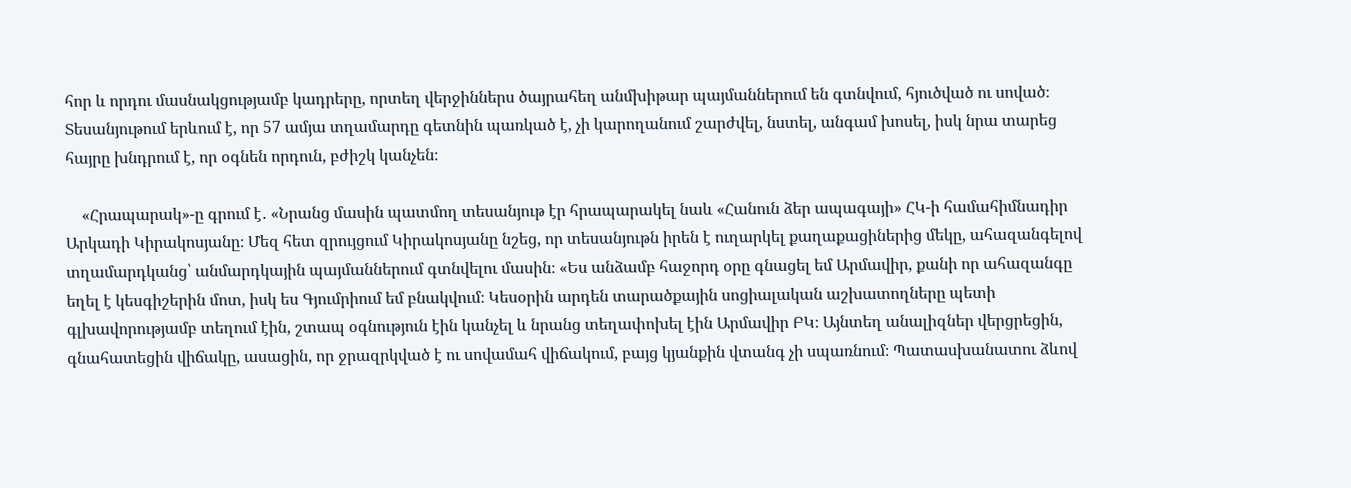հոր և որդու մասնակցությամբ կադրերը, որտեղ վերջիններս ծայրահեղ անմխիթար պայմաններում են գտնվում, հյուծված ու սոված։ Տեսանյութում երևում է, որ 57 ամյա տղամարդը գետնին պառկած է, չի կարողանում շարժվել, նստել, անգամ խոսել, իսկ նրա տարեց հայրը խնդրում է, որ օգնեն որդուն, բժիշկ կանչեն։

    «Հրապարակ»-ը գրում է․ «Նրանց մասին պատմող տեսանյութ էր հրապարակել նաև «Հանուն ձեր ապագայի» ՀԿ-ի համահիմնադիր Արկադի Կիրակոսյանը։ Մեզ հետ զրույցում Կիրակոսյանը նշեց, որ տեսանյութն իրեն է ուղարկել քաղաքացիներից մեկը, ահազանգելով տղամարդկանց՝ անմարդկային պայմաններում գտնվելու մասին։ «Ես անձամբ հաջորդ օրը գնացել եմ Արմավիր, քանի որ ահազանգը եղել է կեսգիշերին մոտ, իսկ ես Գյումրիում եմ բնակվում։ Կեսօրին արդեն տարածքային սոցիալական աշխատողները պետի գլխավորությամբ տեղում էին, շտապ օգնություն էին կանչել և նրանց տեղափոխել էին Արմավիր ԲԿ։ Այնտեղ անալիզներ վերցրեցին, գնահատեցին վիճակը, ասացին, որ ջրազրկված է ու սովամահ վիճակում, բայց կյանքին վտանգ չի սպառնում։ Պատասխանատու ձևով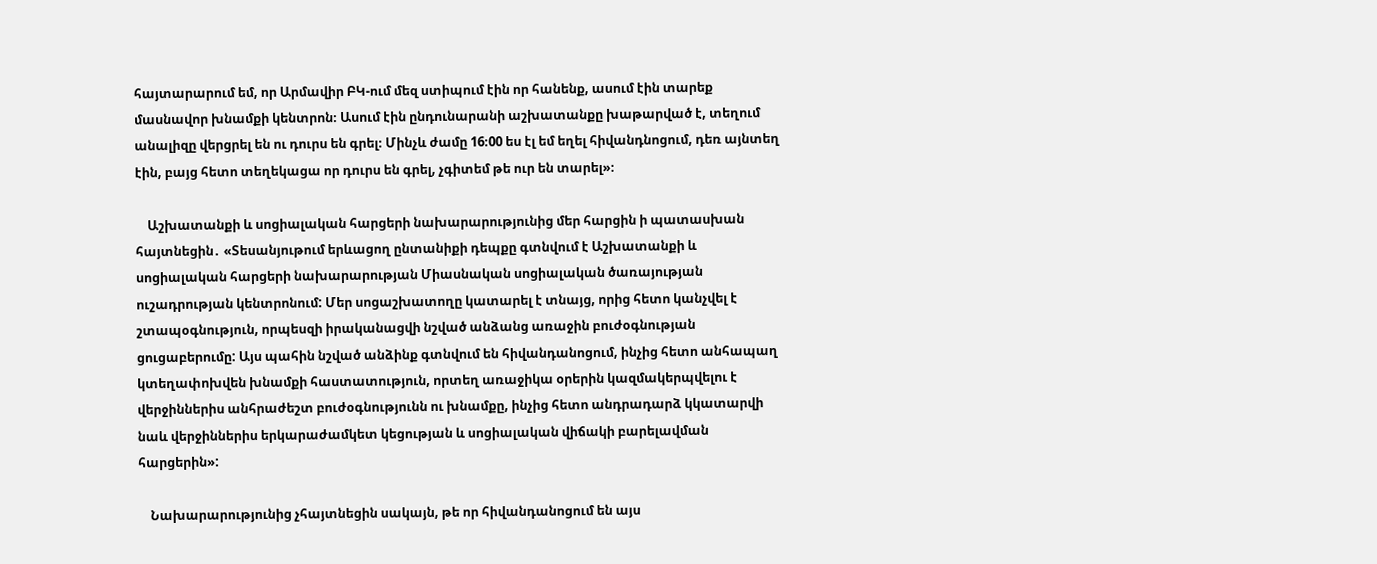հայտարարում եմ, որ Արմավիր ԲԿ-ում մեզ ստիպում էին որ հանենք, ասում էին տարեք մասնավոր խնամքի կենտրոն։ Ասում էին ընդունարանի աշխատանքը խաթարված է, տեղում անալիզը վերցրել են ու դուրս են գրել։ Մինչև ժամը 16։00 ես էլ եմ եղել հիվանդնոցում, դեռ այնտեղ էին, բայց հետո տեղեկացա որ դուրս են գրել, չգիտեմ թե ուր են տարել»։

    Աշխատանքի և սոցիալական հարցերի նախարարությունից մեր հարցին ի պատասխան հայտնեցին․ «Տեսանյութում երևացող ընտանիքի դեպքը գտնվում է Աշխատանքի և սոցիալական հարցերի նախարարության Միասնական սոցիալական ծառայության ուշադրության կենտրոնում: Մեր սոցաշխատողը կատարել է տնայց, որից հետո կանչվել է շտապօգնություն, որպեսզի իրականացվի նշված անձանց առաջին բուժօգնության ցուցաբերումը: Այս պահին նշված անձինք գտնվում են հիվանդանոցում, ինչից հետո անհապաղ կտեղափոխվեն խնամքի հաստատություն, որտեղ առաջիկա օրերին կազմակերպվելու է վերջիններիս անհրաժեշտ բուժօգնությունն ու խնամքը, ինչից հետո անդրադարձ կկատարվի նաև վերջիններիս երկարաժամկետ կեցության և սոցիալական վիճակի բարելավման հարցերին»:

    Նախարարությունից չհայտնեցին սակայն, թե որ հիվանդանոցում են այս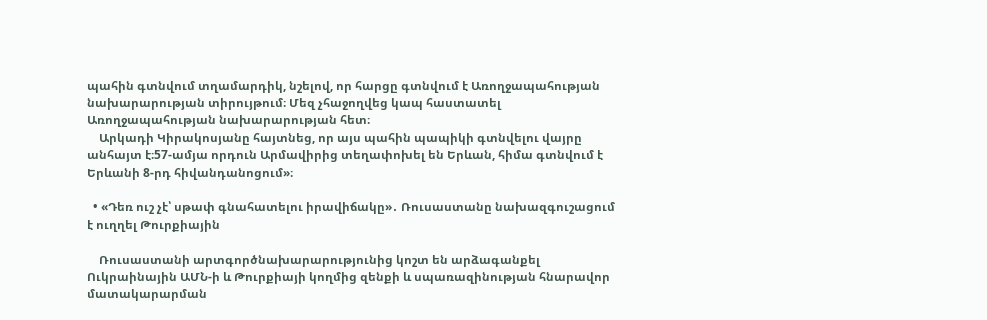պահին գտնվում տղամարդիկ, նշելով, որ հարցը գտնվում է Առողջապահության նախարարության տիրույթում։ Մեզ չհաջողվեց կապ հաստատել Առողջապահության նախարարության հետ։
    Արկադի Կիրակոսյանը հայտնեց, որ այս պահին պապիկի գտնվելու վայրը անհայտ է։57-ամյա որդուն Արմավիրից տեղափոխել են Երևան, հիմա գտնվում է Երևանի 8-րդ հիվանդանոցում»։

  • «Դեռ ուշ չէ՝ սթափ գնահատելու իրավիճակը»․ Ռուսաստանը նախազգուշացում է ուղղել Թուրքիային

    Ռուսաստանի արտգործնախարարությունից կոշտ են արձագանքել Ուկրաինային ԱՄՆ-ի և Թուրքիայի կողմից զենքի և սպառազինության հնարավոր մատակարարման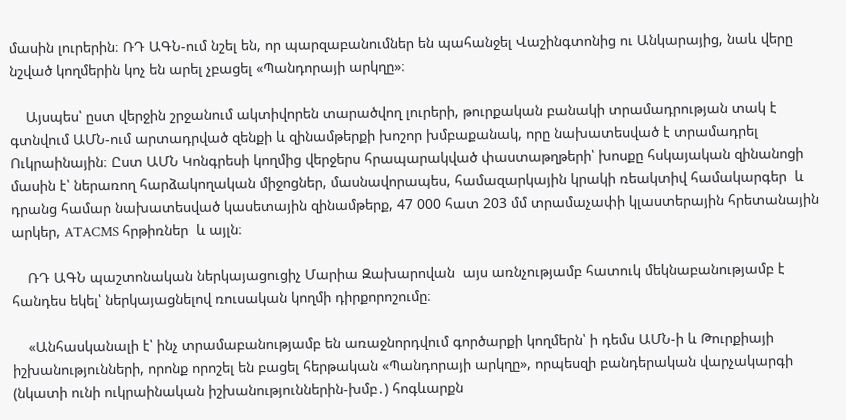մասին լուրերին։ ՌԴ ԱԳՆ-ում նշել են, որ պարզաբանումներ են պահանջել Վաշինգտոնից ու Անկարայից, նաև վերը նշված կողմերին կոչ են արել չբացել «Պանդորայի արկղը»։

    Այսպես՝ ըստ վերջին շրջանում ակտիվորեն տարածվող լուրերի, թուրքական բանակի տրամադրության տակ է գտնվում ԱՄՆ-ում արտադրված զենքի և զինամթերքի խոշոր խմբաքանակ, որը նախատեսված է տրամադրել Ուկրաինային։ Ըստ ԱՄՆ Կոնգրեսի կողմից վերջերս հրապարակված փաստաթղթերի՝ խոսքը հսկայական զինանոցի մասին է՝ ներառող հարձակողական միջոցներ, մասնավորապես, համազարկային կրակի ռեակտիվ համակարգեր  և դրանց համար նախատեսված կասետային զինամթերք, 47 000 հատ 203 մմ տրամաչափի կլաստերային հրետանային արկեր, ATACMS հրթիռներ  և այլն։

    ՌԴ ԱԳՆ պաշտոնական ներկայացուցիչ Մարիա Զախարովան  այս առնչությամբ հատուկ մեկնաբանությամբ է հանդես եկել՝ ներկայացնելով ռուսական կողմի դիրքորոշումը։

    «Անհասկանալի է՝ ինչ տրամաբանությամբ են առաջնորդվում գործարքի կողմերն՝ ի դեմս ԱՄՆ-ի և Թուրքիայի իշխանությունների, որոնք որոշել են բացել հերթական «Պանդորայի արկղը», որպեսզի բանդերական վարչակարգի (նկատի ունի ուկրաինական իշխանություններին-խմբ․) հոգևարքն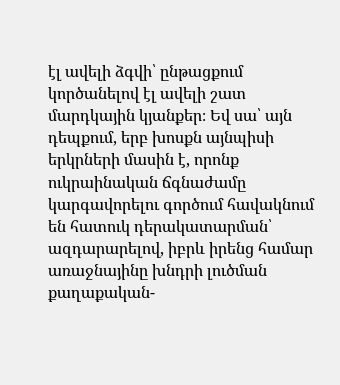էլ ավելի ձգվի՝ ընթացքում կործանելով էլ ավելի շատ մարդկային կյանքեր։ Եվ սա՝ այն դեպքում, երբ խոսքն այնպիսի երկրների մասին է, որոնք ուկրաինական ճգնաժամը կարգավորելու գործում հավակնում են հատուկ դերակատարման՝ ազդարարելով, իբրև իրենց համար առաջնայինը խնդրի լուծման քաղաքական-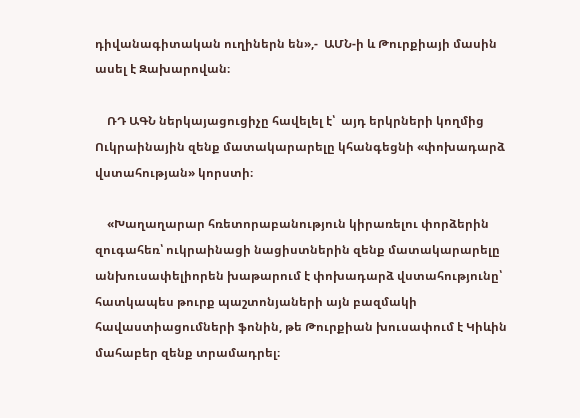դիվանագիտական ուղիներն են»,-  ԱՄՆ-ի և Թուրքիայի մասին ասել է Զախարովան։

    ՌԴ ԱԳՆ ներկայացուցիչը հավելել է՝  այդ երկրների կողմից Ուկրաինային զենք մատակարարելը կհանգեցնի «փոխադարձ վստահության» կորստի։

    «Խաղաղարար հռետորաբանություն կիրառելու փորձերին զուգահեռ՝ ուկրաինացի նացիստներին զենք մատակարարելը  անխուսափելիորեն խաթարում է փոխադարձ վստահությունը՝  հատկապես թուրք պաշտոնյաների այն բազմակի հավաստիացումների ֆոնին, թե Թուրքիան խուսափում է Կիևին  մահաբեր զենք տրամադրել։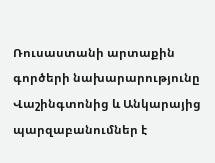Ռուսաստանի արտաքին գործերի նախարարությունը Վաշինգտոնից և Անկարայից պարզաբանումներ է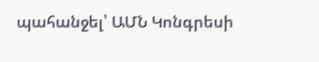պահանջել՝ ԱՄՆ Կոնգրեսի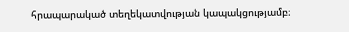հրապարակած տեղեկատվության կապակցությամբ։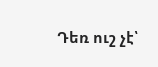Դեռ ուշ չէ՝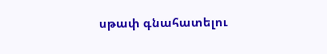սթափ գնահատելու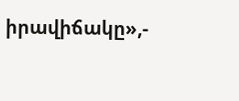իրավիճակը»,-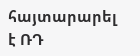հայտարարել է ՌԴ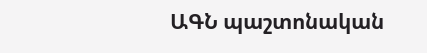ԱԳՆ պաշտոնական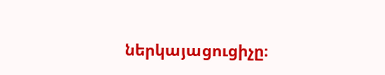ներկայացուցիչը։